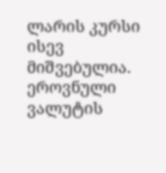ლარის კურსი ისევ მიშვებულია. ეროვნული ვალუტის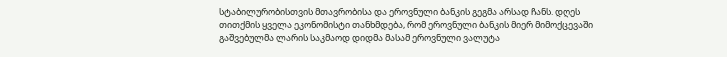სტაბილურობისთვის მთავრობისა და ეროვნული ბანკის გეგმა არსად ჩანს. დღეს თითქმის ყველა ეკონომისტი თანხმდება, რომ ეროვნული ბანკის მიერ მიმოქცევაში გაშვებულმა ლარის საკმაოდ დიდმა მასამ ეროვნული ვალუტა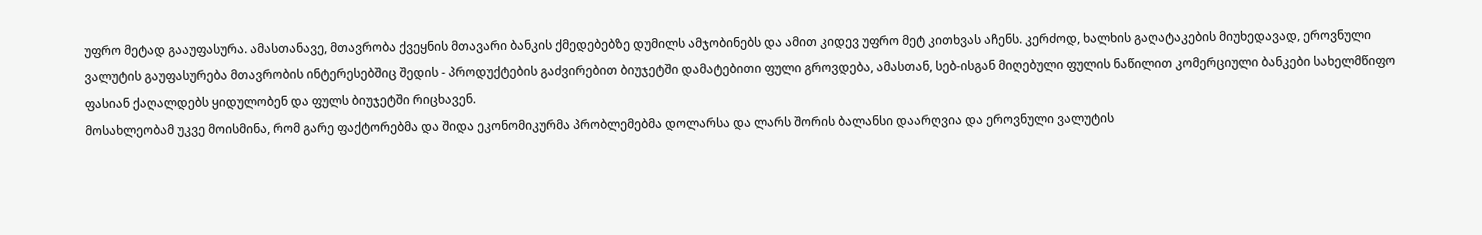უფრო მეტად გააუფასურა. ამასთანავე, მთავრობა ქვეყნის მთავარი ბანკის ქმედებებზე დუმილს ამჯობინებს და ამით კიდევ უფრო მეტ კითხვას აჩენს. კერძოდ, ხალხის გაღატაკების მიუხედავად, ეროვნული ვალუტის გაუფასურება მთავრობის ინტერესებშიც შედის - პროდუქტების გაძვირებით ბიუჯეტში დამატებითი ფული გროვდება, ამასთან, სებ-ისგან მიღებული ფულის ნაწილით კომერციული ბანკები სახელმწიფო ფასიან ქაღალდებს ყიდულობენ და ფულს ბიუჯეტში რიცხავენ.
მოსახლეობამ უკვე მოისმინა, რომ გარე ფაქტორებმა და შიდა ეკონომიკურმა პრობლემებმა დოლარსა და ლარს შორის ბალანსი დაარღვია და ეროვნული ვალუტის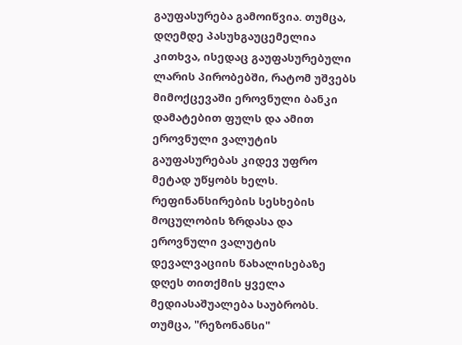გაუფასურება გამოიწვია. თუმცა, დღემდე პასუხგაუცემელია კითხვა, ისედაც გაუფასურებული ლარის პირობებში, რატომ უშვებს მიმოქცევაში ეროვნული ბანკი დამატებით ფულს და ამით ეროვნული ვალუტის გაუფასურებას კიდევ უფრო მეტად უწყობს ხელს.
რეფინანსირების სესხების მოცულობის ზრდასა და ეროვნული ვალუტის დევალვაციის წახალისებაზე დღეს თითქმის ყველა მედიასაშუალება საუბრობს. თუმცა, "რეზონანსი"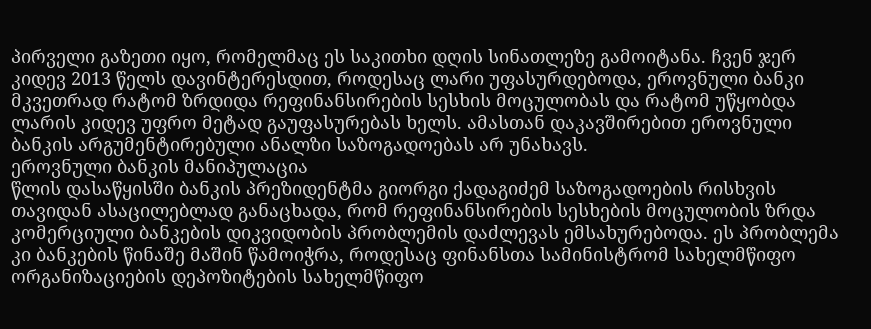პირველი გაზეთი იყო, რომელმაც ეს საკითხი დღის სინათლეზე გამოიტანა. ჩვენ ჯერ კიდევ 2013 წელს დავინტერესდით, როდესაც ლარი უფასურდებოდა, ეროვნული ბანკი მკვეთრად რატომ ზრდიდა რეფინანსირების სესხის მოცულობას და რატომ უწყობდა ლარის კიდევ უფრო მეტად გაუფასურებას ხელს. ამასთან დაკავშირებით ეროვნული ბანკის არგუმენტირებული ანალზი საზოგადოებას არ უნახავს.
ეროვნული ბანკის მანიპულაცია
წლის დასაწყისში ბანკის პრეზიდენტმა გიორგი ქადაგიძემ საზოგადოების რისხვის თავიდან ასაცილებლად განაცხადა, რომ რეფინანსირების სესხების მოცულობის ზრდა კომერციული ბანკების დიკვიდობის პრობლემის დაძლევას ემსახურებოდა. ეს პრობლემა კი ბანკების წინაშე მაშინ წამოიჭრა, როდესაც ფინანსთა სამინისტრომ სახელმწიფო ორგანიზაციების დეპოზიტების სახელმწიფო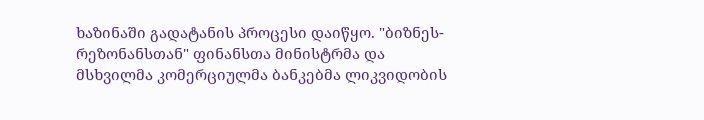ხაზინაში გადატანის პროცესი დაიწყო. "ბიზნეს-რეზონანსთან" ფინანსთა მინისტრმა და მსხვილმა კომერციულმა ბანკებმა ლიკვიდობის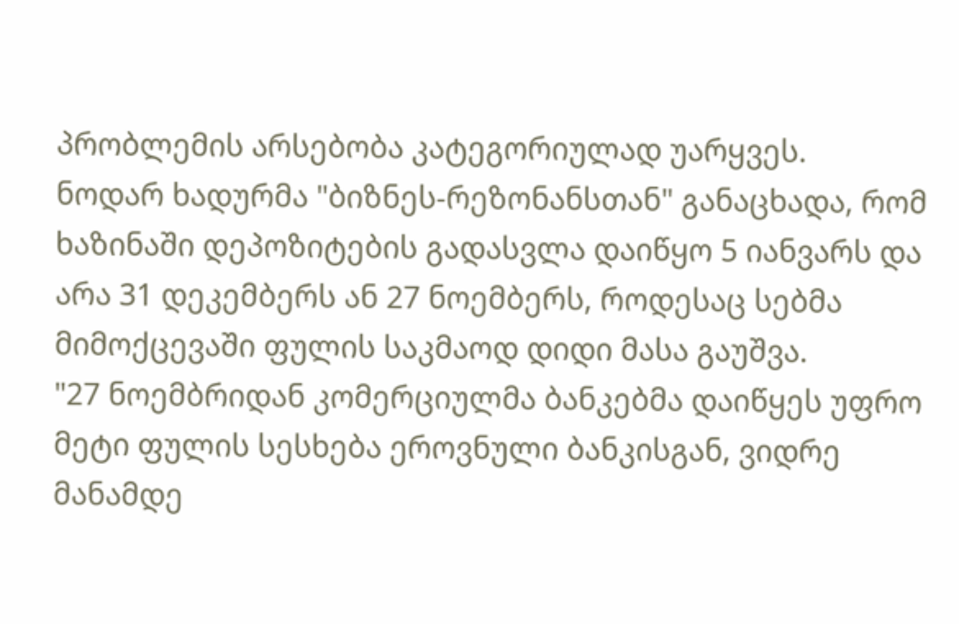პრობლემის არსებობა კატეგორიულად უარყვეს.
ნოდარ ხადურმა "ბიზნეს-რეზონანსთან" განაცხადა, რომ ხაზინაში დეპოზიტების გადასვლა დაიწყო 5 იანვარს და არა 31 დეკემბერს ან 27 ნოემბერს, როდესაც სებმა მიმოქცევაში ფულის საკმაოდ დიდი მასა გაუშვა.
"27 ნოემბრიდან კომერციულმა ბანკებმა დაიწყეს უფრო მეტი ფულის სესხება ეროვნული ბანკისგან, ვიდრე მანამდე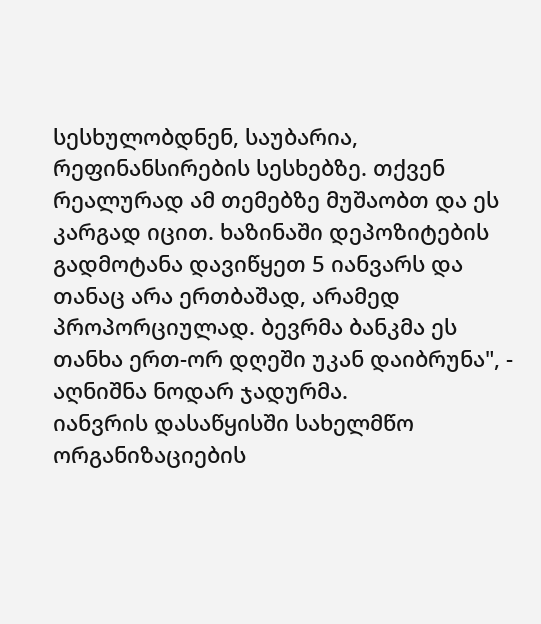სესხულობდნენ, საუბარია, რეფინანსირების სესხებზე. თქვენ რეალურად ამ თემებზე მუშაობთ და ეს კარგად იცით. ხაზინაში დეპოზიტების გადმოტანა დავიწყეთ 5 იანვარს და თანაც არა ერთბაშად, არამედ პროპორციულად. ბევრმა ბანკმა ეს თანხა ერთ-ორ დღეში უკან დაიბრუნა", - აღნიშნა ნოდარ ჯადურმა.
იანვრის დასაწყისში სახელმწო ორგანიზაციების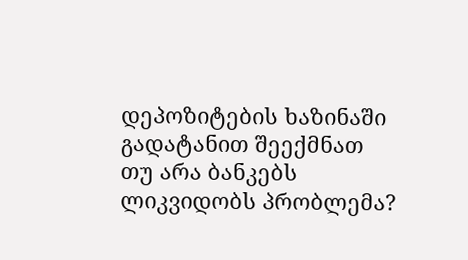დეპოზიტების ხაზინაში გადატანით შეექმნათ თუ არა ბანკებს ლიკვიდობს პრობლემა?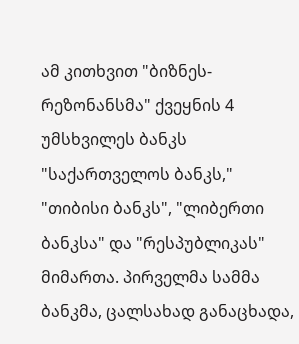ამ კითხვით "ბიზნეს-რეზონანსმა" ქვეყნის 4 უმსხვილეს ბანკს "საქართველოს ბანკს," "თიბისი ბანკს", "ლიბერთი ბანკსა" და "რესპუბლიკას" მიმართა. პირველმა სამმა ბანკმა, ცალსახად განაცხადა,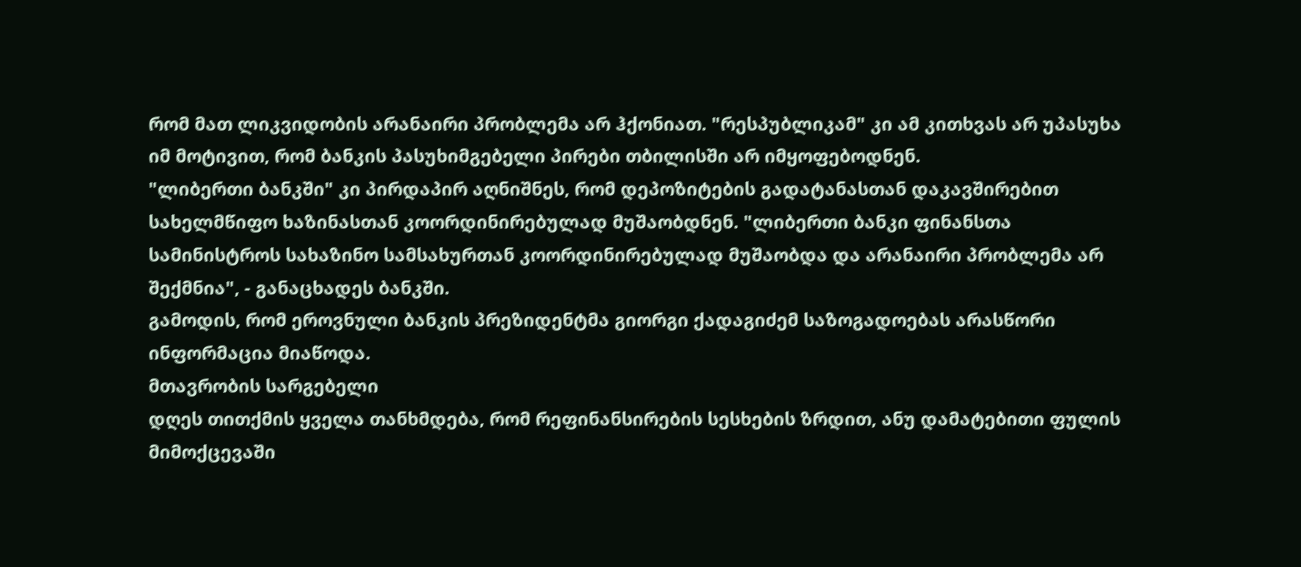რომ მათ ლიკვიდობის არანაირი პრობლემა არ ჰქონიათ. "რესპუბლიკამ" კი ამ კითხვას არ უპასუხა იმ მოტივით, რომ ბანკის პასუხიმგებელი პირები თბილისში არ იმყოფებოდნენ.
"ლიბერთი ბანკში" კი პირდაპირ აღნიშნეს, რომ დეპოზიტების გადატანასთან დაკავშირებით სახელმწიფო ხაზინასთან კოორდინირებულად მუშაობდნენ. "ლიბერთი ბანკი ფინანსთა სამინისტროს სახაზინო სამსახურთან კოორდინირებულად მუშაობდა და არანაირი პრობლემა არ შექმნია", - განაცხადეს ბანკში.
გამოდის, რომ ეროვნული ბანკის პრეზიდენტმა გიორგი ქადაგიძემ საზოგადოებას არასწორი ინფორმაცია მიაწოდა.
მთავრობის სარგებელი
დღეს თითქმის ყველა თანხმდება, რომ რეფინანსირების სესხების ზრდით, ანუ დამატებითი ფულის მიმოქცევაში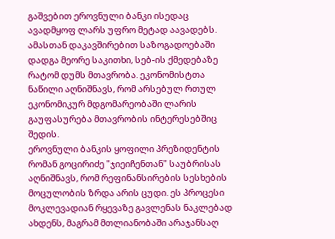გაშვებით ეროვნული ბანკი ისედაც ავადმყოფ ლარს უფრო მეტად აავადებს. ამასთან დაკავშირებით საზოგადოებაში დადგა მეორე საკითხი, სებ-ის ქმედებაზე რატომ დუმს მთავრობა. ეკონომისტთა ნაწილი აღნიშნავს, რომ არსებულ რთულ ეკონომიკურ მდგომარეობაში ლარის გაუფასურება მთავრობის ინტერესებშიც შედის.
ეროვნული ბანკის ყოფილი პრეზიდენტის რომან გოცირიძე "ჯიეიჩენთან" საუბრისას აღნიშნავს, რომ რეფინანსირების სესხების მოცულობის ზრდა არის ცუდი. ეს პროცესი მოკლევადიან რყევაზე გავლენას ნაკლებად ახდენს, მაგრამ მთლიანობაში არაჯანსაღ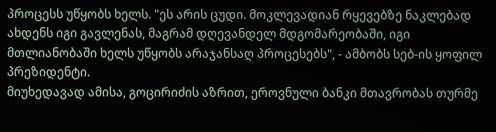პროცესს უწყობს ხელს. "ეს არის ცუდი. მოკლევადიან რყევებზე ნაკლებად ახდენს იგი გავლენას, მაგრამ დღევანდელ მდგომარეობაში, იგი მთლიანობაში ხელს უწყობს არაჯანსაღ პროცესებს", - ამბობს სებ-ის ყოფილ პრეზიდენტი.
მიუხედავად ამისა, გოცირიძის აზრით, ეროვნული ბანკი მთავრობას თურმე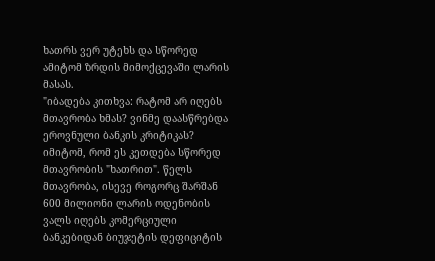ხათრს ვერ უტეხს და სწორედ ამიტომ ზრდის მიმოქცევაში ლარის მასას.
"იბადება კითხვა: რატომ არ იღებს მთავრობა ხმას? ვინმე დაასწრებდა ეროვნული ბანკის კრიტიკას? იმიტომ, რომ ეს კეთდება სწორედ მთავრობის "ხათრით". წელს მთავრობა, ისევე როგორც შარშან 600 მილიონი ლარის ოდენობის ვალს იღებს კომერციული ბანკებიდან ბიუჯეტის დეფიციტის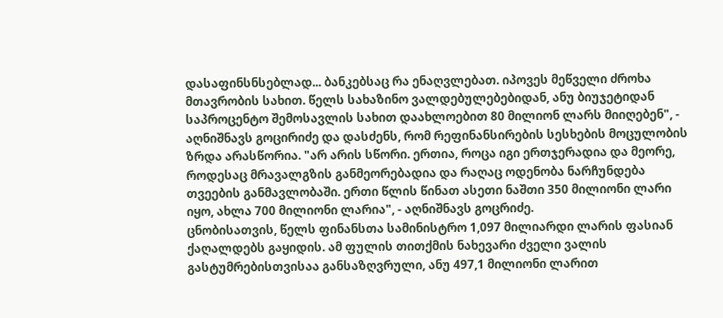დასაფინსნსებლად... ბანკებსაც რა ენაღვლებათ. იპოვეს მეწველი ძროხა მთავრობის სახით. წელს სახაზინო ვალდებულებებიდან, ანუ ბიუჯეტიდან საპროცენტო შემოსავლის სახით დაახლოებით 80 მილიონ ლარს მიიღებენ", - აღნიშნავს გოცირიძე და დასძენს, რომ რეფინანსირების სესხების მოცულობის ზრდა არასწორია. "არ არის სწორი. ერთია, როცა იგი ერთჯერადია და მეორე, როდესაც მრავალგზის განმეორებადია და რაღაც ოდენობა ნარჩუნდება თვეების განმავლობაში. ერთი წლის წინათ ასეთი ნაშთი 350 მილიონი ლარი იყო, ახლა 700 მილიონი ლარია", - აღნიშნავს გოცრიძე.
ცნობისათვის, წელს ფინანსთა სამინისტრო 1,097 მილიარდი ლარის ფასიან ქაღალდებს გაყიდის. ამ ფულის თითქმის ნახევარი ძველი ვალის გასტუმრებისთვისაა განსაზღვრული, ანუ 497,1 მილიონი ლარით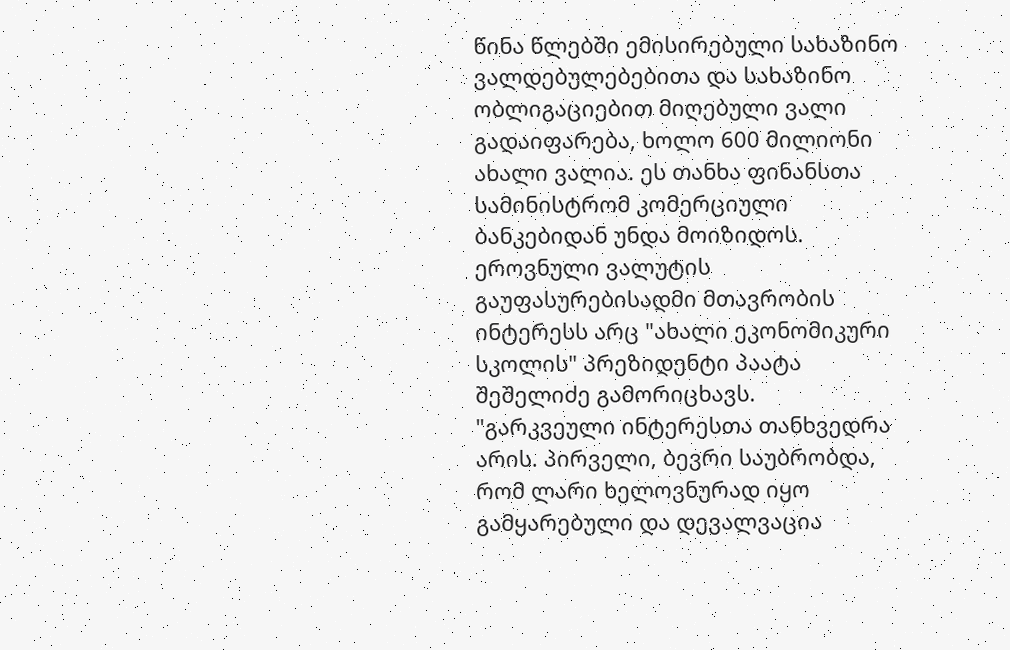წინა წლებში ემისირებული სახაზინო ვალდებულებებითა და სახაზინო ობლიგაციებით მიღებული ვალი გადაიფარება, ხოლო 600 მილიონი ახალი ვალია. ეს თანხა ფინანსთა სამინისტრომ კომერციული ბანკებიდან უნდა მოიზიდოს.
ეროვნული ვალუტის გაუფასურებისადმი მთავრობის ინტერესს არც "ახალი ეკონომიკური სკოლის" პრეზიდენტი პაატა შეშელიძე გამორიცხავს.
"გარკვეული ინტერესთა თანხვედრა არის. პირველი, ბევრი საუბრობდა, რომ ლარი ხელოვნურად იყო გამყარებული და დევალვაცია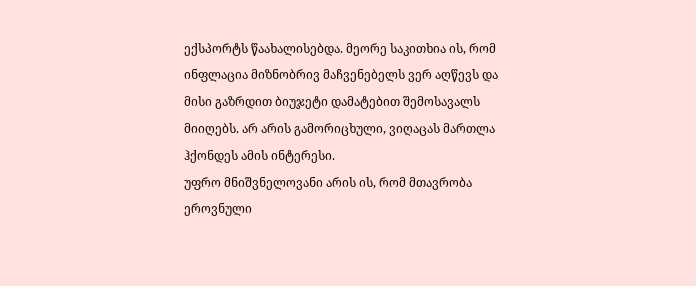ექსპორტს წაახალისებდა. მეორე საკითხია ის, რომ ინფლაცია მიზნობრივ მაჩვენებელს ვერ აღწევს და მისი გაზრდით ბიუჯეტი დამატებით შემოსავალს მიიღებს. არ არის გამორიცხული, ვიღაცას მართლა ჰქონდეს ამის ინტერესი.
უფრო მნიშვნელოვანი არის ის, რომ მთავრობა ეროვნული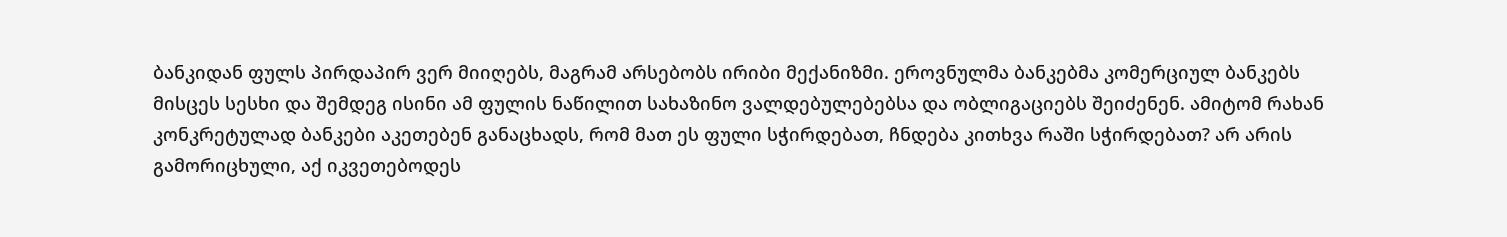ბანკიდან ფულს პირდაპირ ვერ მიიღებს, მაგრამ არსებობს ირიბი მექანიზმი. ეროვნულმა ბანკებმა კომერციულ ბანკებს მისცეს სესხი და შემდეგ ისინი ამ ფულის ნაწილით სახაზინო ვალდებულებებსა და ობლიგაციებს შეიძენენ. ამიტომ რახან კონკრეტულად ბანკები აკეთებენ განაცხადს, რომ მათ ეს ფული სჭირდებათ, ჩნდება კითხვა რაში სჭირდებათ? არ არის გამორიცხული, აქ იკვეთებოდეს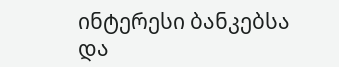ინტერესი ბანკებსა და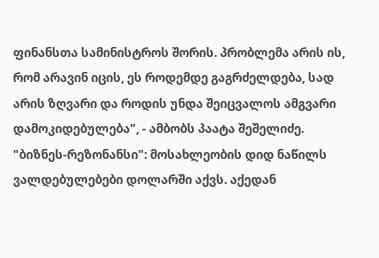ფინანსთა სამინისტროს შორის. პრობლემა არის ის, რომ არავინ იცის, ეს როდემდე გაგრძელდება, სად არის ზღვარი და როდის უნდა შეიცვალოს ამგვარი დამოკიდებულება", - ამბობს პაატა შეშელიძე.
"ბიზნეს-რეზონანსი": მოსახლეობის დიდ ნაწილს ვალდებულებები დოლარში აქვს. აქედან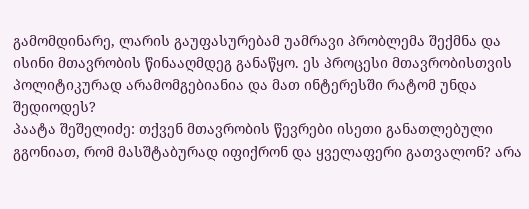გამომდინარე, ლარის გაუფასურებამ უამრავი პრობლემა შექმნა და ისინი მთავრობის წინააღმდეგ განაწყო. ეს პროცესი მთავრობისთვის პოლიტიკურად არამომგებიანია და მათ ინტერესში რატომ უნდა შედიოდეს?
პაატა შეშელიძე: თქვენ მთავრობის წევრები ისეთი განათლებული გგონიათ, რომ მასშტაბურად იფიქრონ და ყველაფერი გათვალონ? არა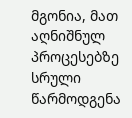მგონია, მათ აღნიშნულ პროცესებზე სრული წარმოდგენა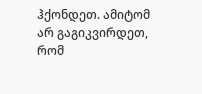ჰქონდეთ. ამიტომ არ გაგიკვირდეთ, რომ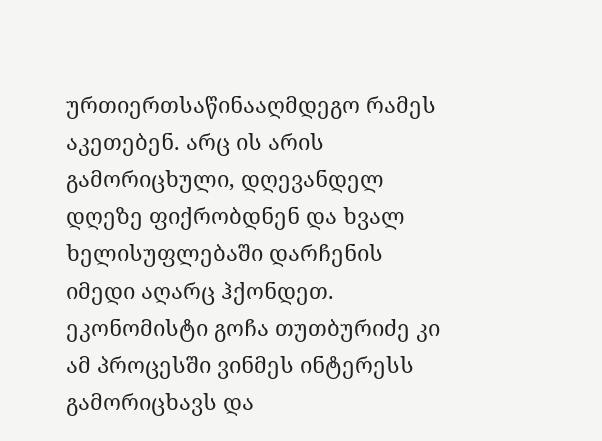ურთიერთსაწინააღმდეგო რამეს აკეთებენ. არც ის არის გამორიცხული, დღევანდელ დღეზე ფიქრობდნენ და ხვალ ხელისუფლებაში დარჩენის იმედი აღარც ჰქონდეთ.
ეკონომისტი გოჩა თუთბურიძე კი ამ პროცესში ვინმეს ინტერესს გამორიცხავს და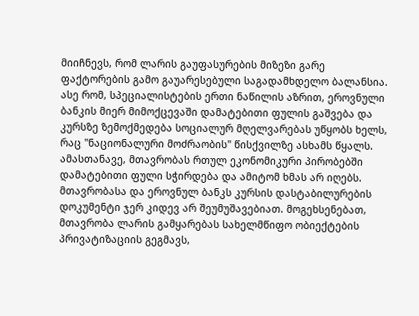მიიჩნევს, რომ ლარის გაუფასურების მიზეზი გარე ფაქტორების გამო გაუარესებული საგადამხდელო ბალანსია.
ასე რომ, სპეციალისტების ერთი ნაწილის აზრით, ეროვნული ბანკის მიერ მიმოქცევაში დამატებითი ფულის გაშვება და კურსზე ზემოქმედება სოციალურ მღელვარებას უწყობს ხელს, რაც "ნაციონალური მოძრაობის" წისქვილზე ასხამს წყალს. ამასთანავე, მთავრობას რთულ ეკონომიკური პირობებში დამატებითი ფული სჭირდება და ამიტომ ხმას არ იღებს.
მთავრობასა და ეროვნულ ბანკს კურსის დასტაბილურების დოკუმენტი ჯერ კიდევ არ შეუმუშავებიათ. მოგეხსენებათ, მთავრობა ლარის გამყარებას სახელმწიფო ობიექტების პრივატიზაციის გეგმავს,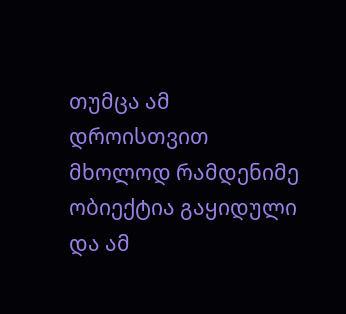თუმცა ამ დროისთვით მხოლოდ რამდენიმე ობიექტია გაყიდული და ამ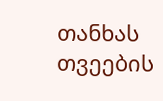თანხას თვეების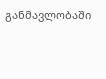განმავლობაში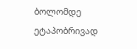ბოლომდე ეტაპობრივად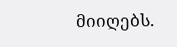მიიღებს.